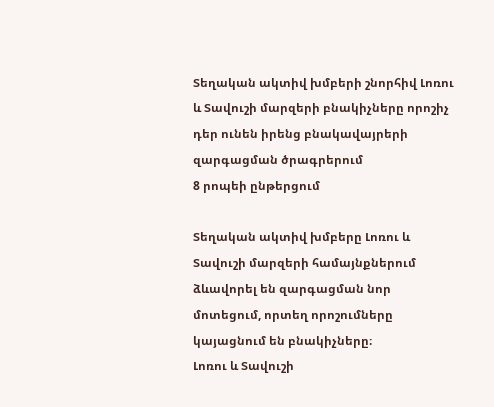Տեղական ակտիվ խմբերի շնորհիվ Լոռու և Տավուշի մարզերի բնակիչները որոշիչ դեր ունեն իրենց բնակավայրերի զարգացման ծրագրերում
8 րոպեի ընթերցում

Տեղական ակտիվ խմբերը Լոռու և Տավուշի մարզերի համայնքներում ձևավորել են զարգացման նոր մոտեցում, որտեղ որոշումները կայացնում են բնակիչները։
Լոռու և Տավուշի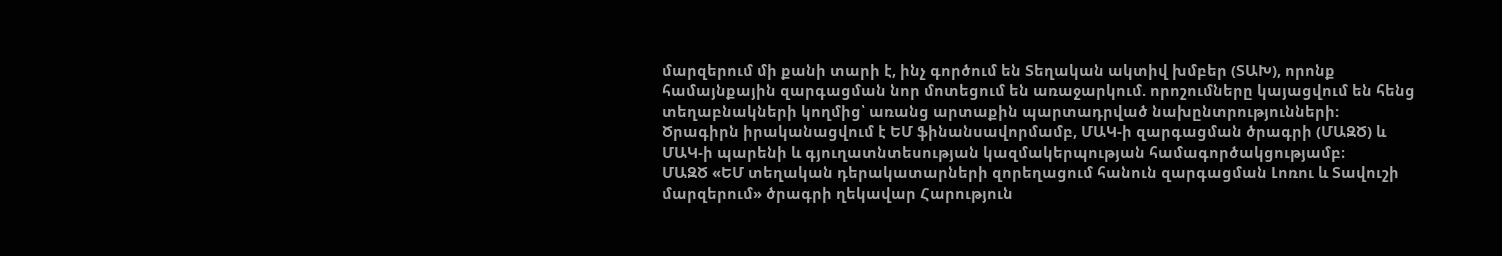մարզերում մի քանի տարի է, ինչ գործում են Տեղական ակտիվ խմբեր (ՏԱԽ), որոնք համայնքային զարգացման նոր մոտեցում են առաջարկում. որոշումները կայացվում են հենց տեղաբնակների կողմից՝ առանց արտաքին պարտադրված նախընտրությունների: Ծրագիրն իրականացվում է ԵՄ ֆինանսավորմամբ, ՄԱԿ-ի զարգացման ծրագրի (ՄԱԶԾ) և ՄԱԿ-ի պարենի և գյուղատնտեսության կազմակերպության համագործակցությամբ։
ՄԱԶԾ «ԵՄ տեղական դերակատարների զորեղացում հանուն զարգացման Լոռու և Տավուշի մարզերում» ծրագրի ղեկավար Հարություն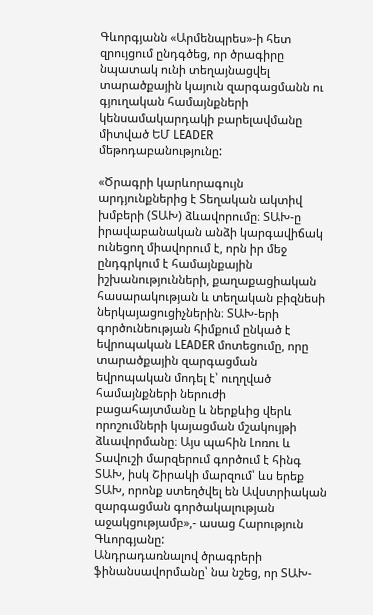Գևորգյանն «Արմենպրես»-ի հետ զրույցում ընդգծեց, որ ծրագիրը նպատակ ունի տեղայնացվել տարածքային կայուն զարգացմանն ու գյուղական համայնքների կենսամակարդակի բարելավմանը միտված ԵՄ LEADER մեթոդաբանությունը:

«Ծրագրի կարևորագույն արդյունքներից է Տեղական ակտիվ խմբերի (ՏԱԽ) ձևավորումը։ ՏԱԽ-ը իրավաբանական անձի կարգավիճակ ունեցող միավորում է, որն իր մեջ ընդգրկում է համայնքային իշխանությունների, քաղաքացիական հասարակության և տեղական բիզնեսի ներկայացուցիչներին։ ՏԱԽ-երի գործունեության հիմքում ընկած է եվրոպական LEADER մոտեցումը, որը տարածքային զարգացման եվրոպական մոդել է՝ ուղղված համայնքների ներուժի բացահայտմանը և ներքևից վերև որոշումների կայացման մշակույթի ձևավորմանը։ Այս պահին Լոռու և Տավուշի մարզերում գործում է հինգ ՏԱԽ, իսկ Շիրակի մարզում՝ ևս երեք ՏԱԽ, որոնք ստեղծվել են Ավստրիական զարգացման գործակալության աջակցությամբ»,- ասաց Հարություն Գևորգյանը:
Անդրադառնալով ծրագրերի ֆինանսավորմանը՝ նա նշեց, որ ՏԱԽ-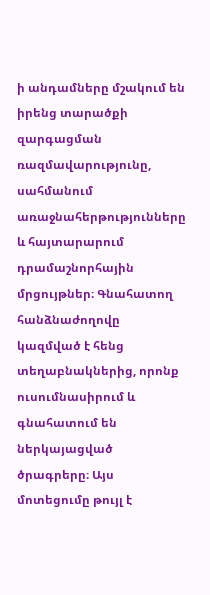ի անդամները մշակում են իրենց տարածքի զարգացման ռազմավարությունը, սահմանում առաջնահերթությունները և հայտարարում դրամաշնորհային մրցույթներ։ Գնահատող հանձնաժողովը կազմված է հենց տեղաբնակներից, որոնք ուսումնասիրում և գնահատում են ներկայացված ծրագրերը։ Այս մոտեցումը թույլ է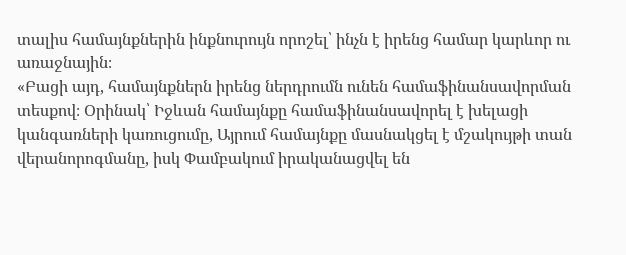տալիս համայնքներին ինքնուրույն որոշել՝ ինչն է իրենց համար կարևոր ու առաջնային։
«Բացի այդ, համայնքներն իրենց ներդրումն ունեն համաֆինանսավորման տեսքով։ Օրինակ՝ Իջևան համայնքը համաֆինանսավորել է խելացի կանգառների կառուցումը, Այրում համայնքը մասնակցել է մշակույթի տան վերանորոգմանը, իսկ Փամբակում իրականացվել են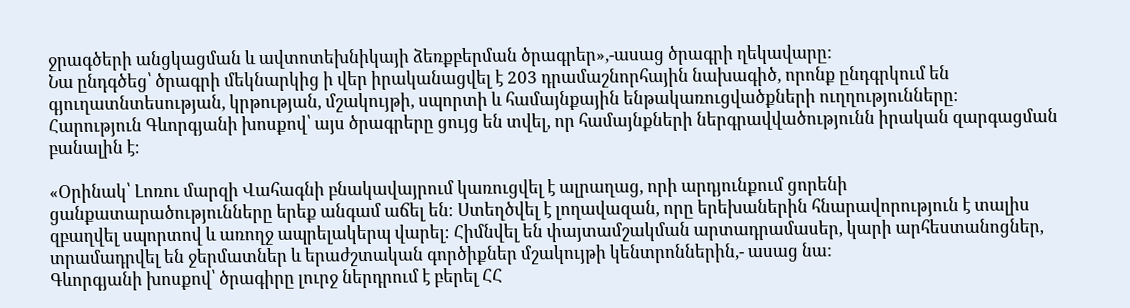ջրագծերի անցկացման և ավտոտեխնիկայի ձեռքբերման ծրագրեր»,-ասաց ծրագրի ղեկավարը:
Նա ընդգծեց՝ ծրագրի մեկնարկից ի վեր իրականացվել է 203 դրամաշնորհային նախագիծ, որոնք ընդգրկում են գյուղատնտեսության, կրթության, մշակույթի, սպորտի և համայնքային ենթակառուցվածքների ուղղությունները։
Հարություն Գևորգյանի խոսքով՝ այս ծրագրերը ցույց են տվել, որ համայնքների ներգրավվածությունն իրական զարգացման բանալին է։

«Օրինակ՝ Լոռու մարզի Վահագնի բնակավայրում կառուցվել է ալրաղաց, որի արդյունքում ցորենի ցանքատարածությունները երեք անգամ աճել են։ Ստեղծվել է լողավազան, որը երեխաներին հնարավորություն է տալիս զբաղվել սպորտով և առողջ ապրելակերպ վարել։ Հիմնվել են փայտամշակման արտադրամասեր, կարի արհեստանոցներ, տրամադրվել են ջերմատներ և երաժշտական գործիքներ մշակույթի կենտրոններին,- ասաց նա:
Գևորգյանի խոսքով՝ ծրագիրը լուրջ ներդրում է բերել ՀՀ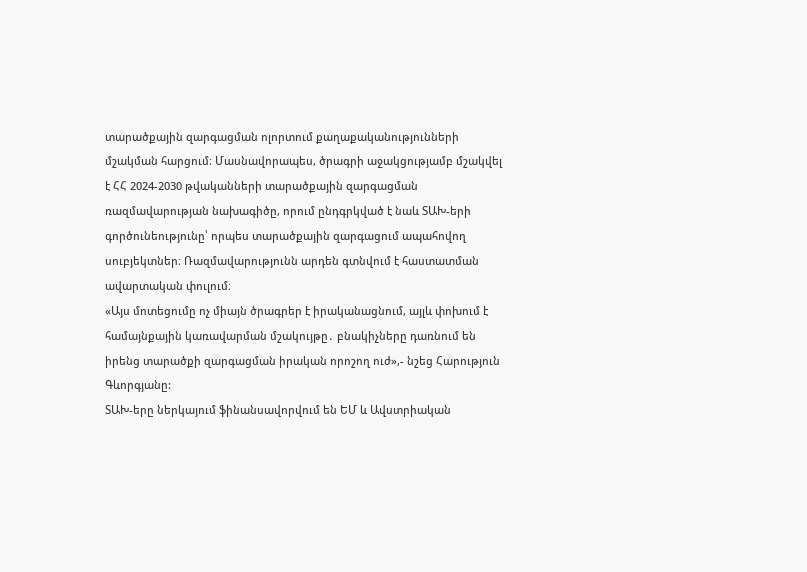տարածքային զարգացման ոլորտում քաղաքականությունների մշակման հարցում։ Մասնավորապես, ծրագրի աջակցությամբ մշակվել է ՀՀ 2024-2030 թվականների տարածքային զարգացման ռազմավարության նախագիծը, որում ընդգրկված է նաև ՏԱԽ-երի գործունեությունը՝ որպես տարածքային զարգացում ապահովող սուբյեկտներ։ Ռազմավարությունն արդեն գտնվում է հաստատման ավարտական փուլում։
«Այս մոտեցումը ոչ միայն ծրագրեր է իրականացնում, այլև փոխում է համայնքային կառավարման մշակույթը․ բնակիչները դառնում են իրենց տարածքի զարգացման իրական որոշող ուժ»,- նշեց Հարություն Գևորգյանը:
ՏԱԽ-երը ներկայում ֆինանսավորվում են ԵՄ և Ավստրիական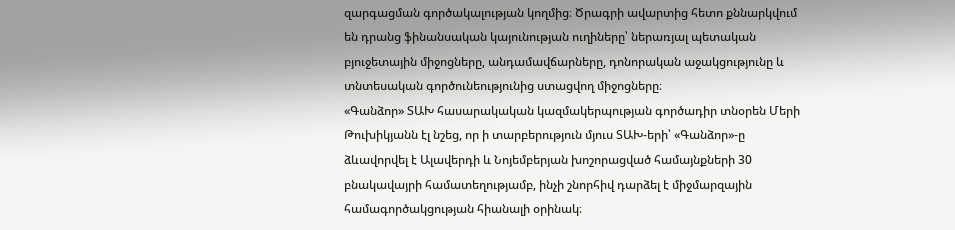զարգացման գործակալության կողմից։ Ծրագրի ավարտից հետո քննարկվում են դրանց ֆինանսական կայունության ուղիները՝ ներառյալ պետական բյուջետային միջոցները, անդամավճարները, դոնորական աջակցությունը և տնտեսական գործունեությունից ստացվող միջոցները։
«Գանձոր» ՏԱԽ հասարակական կազմակերպության գործադիր տնօրեն Մերի Թուխիկյանն էլ նշեց, որ ի տարբերություն մյուս ՏԱԽ-երի՝ «Գանձոր»-ը ձևավորվել է Ալավերդի և Նոյեմբերյան խոշորացված համայնքների 30 բնակավայրի համատեղությամբ, ինչի շնորհիվ դարձել է միջմարզային համագործակցության հիանալի օրինակ։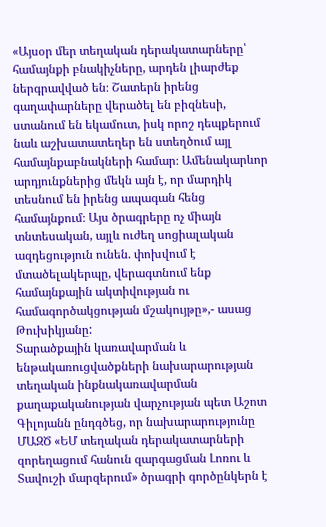«Այսօր մեր տեղական դերակատարները՝ համայնքի բնակիչները, արդեն լիարժեք ներգրավված են։ Շատերն իրենց գաղափարները վերածել են բիզնեսի, ստանում են եկամուտ, իսկ որոշ դեպքերում նաև աշխատատեղեր են ստեղծում այլ համայնքաբնակների համար։ Ամենակարևոր արդյունքներից մեկն այն է, որ մարդիկ տեսնում են իրենց ապագան հենց համայնքում։ Այս ծրագրերը ոչ միայն տնտեսական, այլև ուժեղ սոցիալական ազդեցություն ունեն. փոխվում է մտածելակերպը, վերագտնում ենք համայնքային ակտիվության ու համագործակցության մշակույթը»,- ասաց Թուխիկյանը:
Տարածքային կառավարման և ենթակառուցվածքների նախարարության տեղական ինքնակառավարման քաղաքականության վարչության պետ Աշոտ Գիլոյանն ընդգծեց, որ նախարարությունը ՄԱԶԾ «ԵՄ տեղական դերակատարների զորեղացում հանուն զարգացման Լոռու և Տավուշի մարզերում» ծրագրի գործընկերն է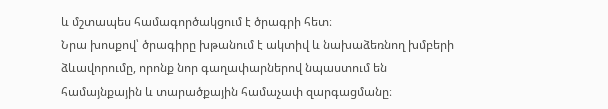և մշտապես համագործակցում է ծրագրի հետ։
Նրա խոսքով՝ ծրագիրը խթանում է ակտիվ և նախաձեռնող խմբերի ձևավորումը, որոնք նոր գաղափարներով նպաստում են համայնքային և տարածքային համաչափ զարգացմանը։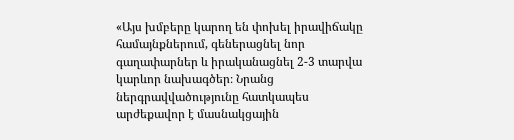«Այս խմբերը կարող են փոխել իրավիճակը համայնքներում, գեներացնել նոր գաղափարներ և իրականացնել 2-3 տարվա կարևոր նախագծեր։ Նրանց ներգրավվածությունը հատկապես արժեքավոր է մասնակցային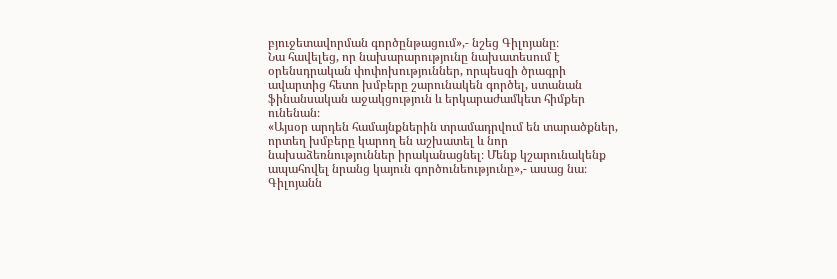բյուջետավորման գործընթացում»,- նշեց Գիլոյանը։
Նա հավելեց, որ նախարարությունը նախատեսում է օրենսդրական փոփոխություններ, որպեսզի ծրագրի ավարտից հետո խմբերը շարունակեն գործել, ստանան ֆինանսական աջակցություն և երկարաժամկետ հիմքեր ունենան։
«Այսօր արդեն համայնքներին տրամադրվում են տարածքներ, որտեղ խմբերը կարող են աշխատել և նոր նախաձեռնություններ իրականացնել։ Մենք կշարունակենք ապահովել նրանց կայուն գործունեությունը»,- ասաց նա։
Գիլոյանն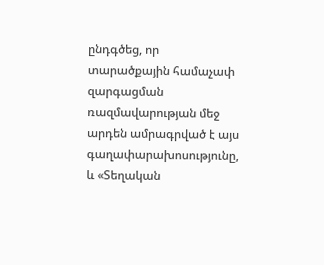ընդգծեց, որ տարածքային համաչափ զարգացման ռազմավարության մեջ արդեն ամրագրված է այս գաղափարախոսությունը, և «Տեղական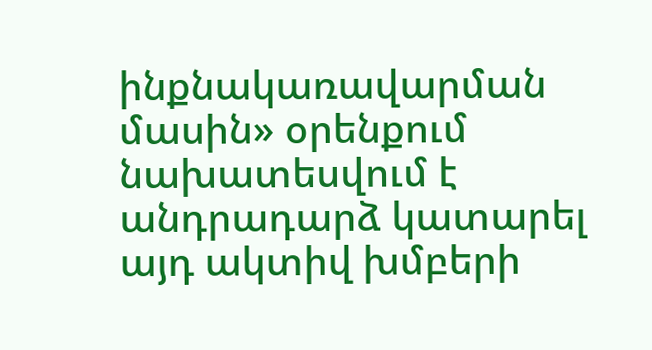ինքնակառավարման մասին» օրենքում նախատեսվում է անդրադարձ կատարել այդ ակտիվ խմբերի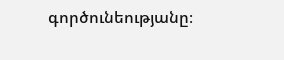գործունեությանը։